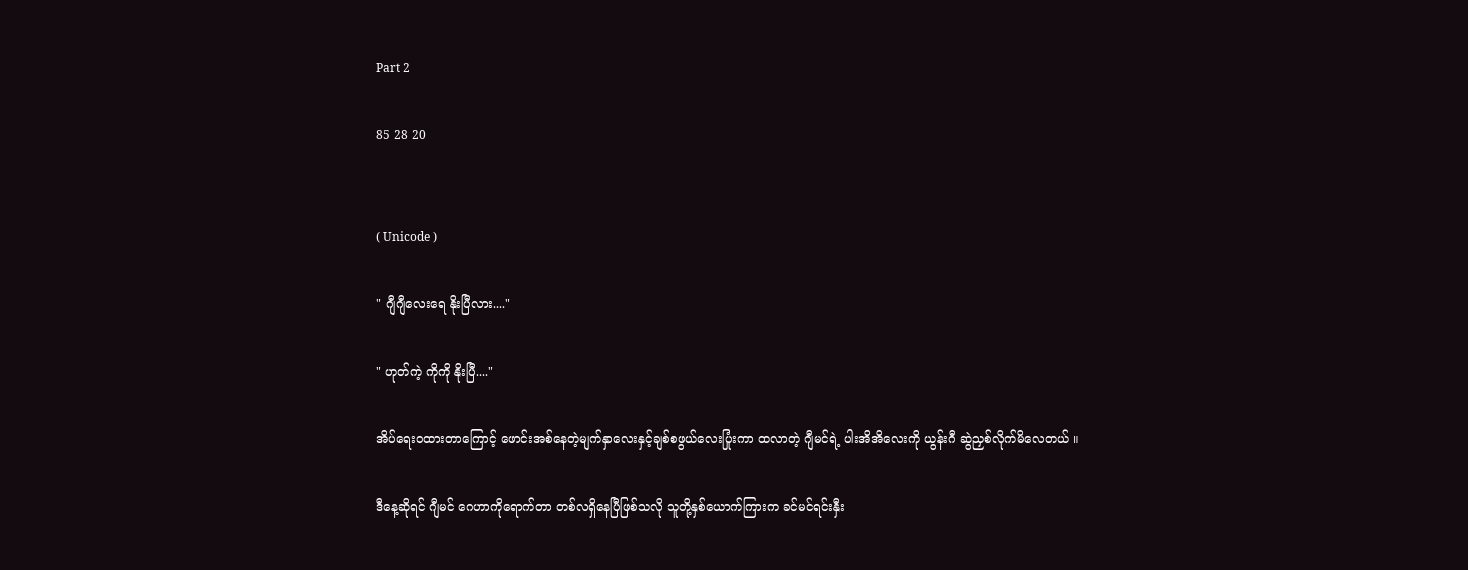Part 2

85 28 20


( Unicode )

" ဂျီဂျီလေးရေ နိုးပြီလား...."

" ဟုတ်ကဲ့ ကိုကို နိုးပြီ...."

အိပ်‌ရေးဝထားတာကြောင့် ဖောင်းအစ်နေတဲ့မျက်နှာလေးနှင့်ချစ်စဖွယ်လေးပြုံးကာ ထလာတဲ့ ဂျီမင်ရဲ့ ပါးအိအိလေးကို ယွန်းဂီ ဆွဲညှစ်လိုက်မိလေတယ် ။

ဒီနေ့ဆိုရင် ဂျီမင် ဂေဟာကိုရောက်တာ တစ်လရှိနေပြီဖြစ်သလို သူတို့နှစ်ယောက်ကြားက ခင်မင်ရင်းနှီး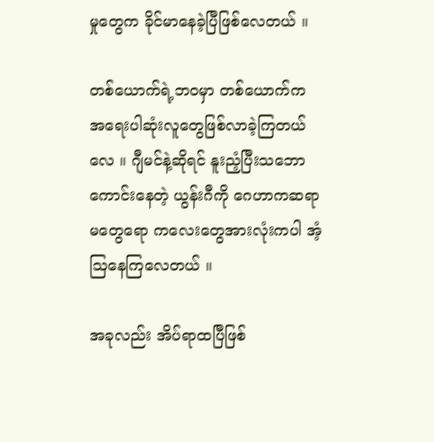မှုတွေက ခိုင်မာနေခဲ့ပြီဖြစ်လေတယ် ။

တစ်ယောက်ရဲ့ဘဝမှာ တစ်ယောက်က အရေးပါဆုံးလူတွေဖြစ်လာခဲ့ကြတယ်လေ ။ ဂျီမင်နဲ့ဆိုရင် နူးညံ့ပြီးသဘောကောင်းနေတဲ့ ယွန်းဂီကို ဂေဟာကဆရာမတွေရော ကလေးတွေအားလုံးကပါ အံ့ဩနေကြလေတယ် ။

အခုလည်း အိပ်ရာထပြီဖြစ်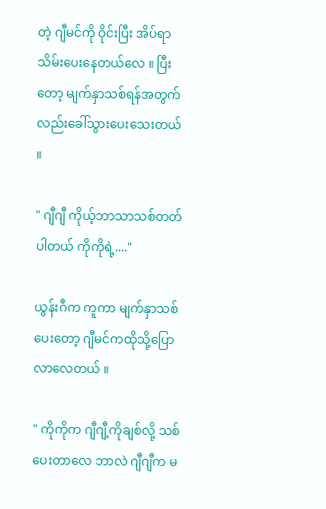တဲ့ ဂျီမင်ကို ဝိုင်းပြီး အိပ်ရာသိမ်းပေးနေတယ်လေ ။ ပြီးတော့ မျက်နှာသစ်ရန်အတွက်လည်းခေါ်သွားပေးသေးတယ် ။

" ဂျီဂျီ ကိုယ့်ဘာသာသစ်တတ်ပါတယ် ကိုကိုရဲ့...."

ယွန်းဂီက ကူကာ မျက်နှာသစ်ပေးတော့ ဂျီမင်ကထိုသို့ပြောလာလေတယ် ။

" ကိုကိုက ဂျီဂျီ့ကိုချစ်လို့ သစ်ပေးတာလေ ဘာလဲ ဂျီဂျီက မ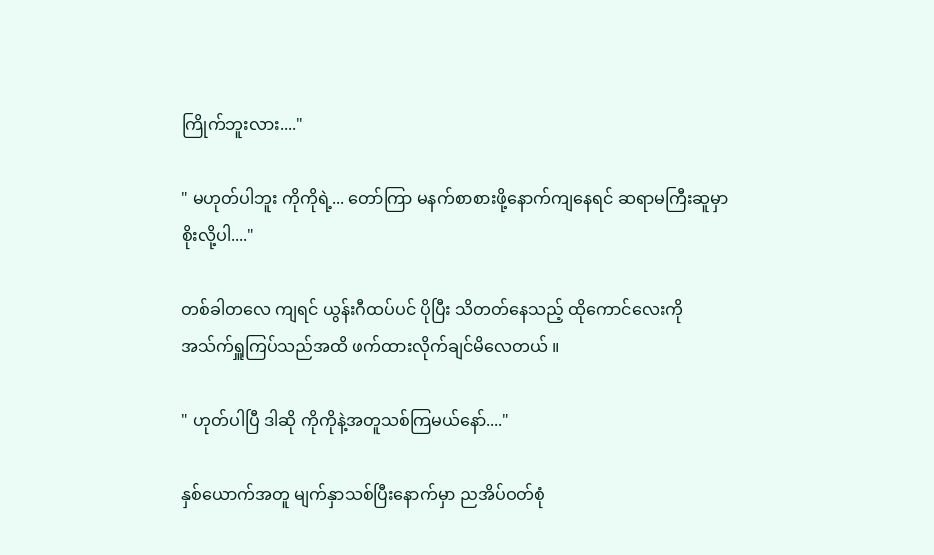ကြိုက်ဘူးလား...."

" မဟုတ်ပါဘူး ကိုကိုရဲ့... တော်ကြာ မနက်စာစားဖို့နောက်ကျနေရင် ဆရာမကြီးဆူမှာစိုးလို့ပါ...."

တစ်ခါ‌တလေ ကျရင် ယွန်းဂီထပ်ပင် ပိုပြီး သိတတ်နေသည့် ထိုကောင်လေးကို အသ်က်ရှူကြပ်သည်အထိ ဖက်ထားလိုက်ချင်မိလေတယ် ။

" ဟုတ်ပါပြီ ဒါဆို ကိုကိုနဲ့အတူသစ်ကြမယ်နော်...."

နှစ်ယောက်အတူ မျက်နှာသစ်ပြီးနောက်မှာ ညအိပ်ဝတ်စုံ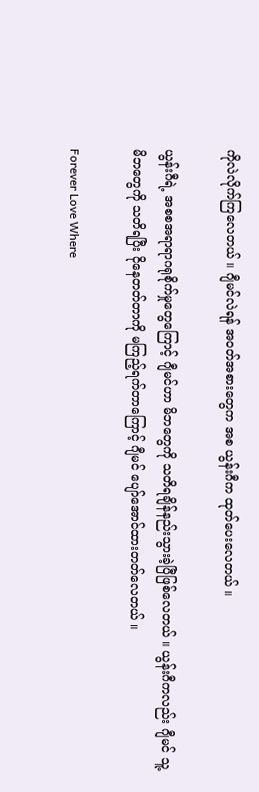ကိုလဲလိုက်ကြလေတယ် ။ ဂျီမင်လဲရန် အဝတ်အစားတွေက အစ ယွန်းဂီက ထုတ်ပေးလေတယ် ။

ယွန်းဂီရဲ့ အစစအရာရာဂရုစိုက်မှုတွေကြောင့် ဂျီမင်ဟာ မိဘတွေကို သတိရချိန်နည်းသွားခဲ့ပြီဖြစ်လေတယ် ။ ယွန်းဂီကလည်း ဂျီမင် သူ့မိဘတွေကို သတိရပြီး ငိုနေတတ်တာကို မကြည့်ရက်တာကြောင့် ဂျီမင် ပျော်အောင်ထားတတ်လေတယ် ။

Forever Love Where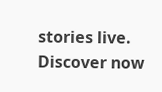stories live. Discover now